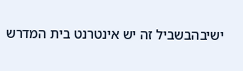ישיבהבשביל זה יש אינטרנט בית המדרש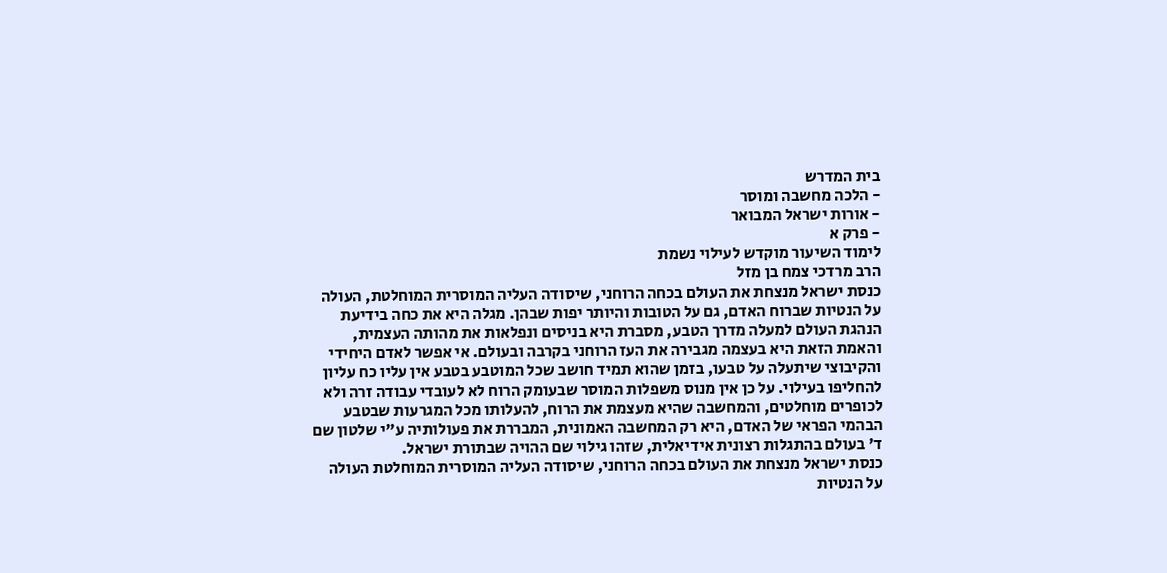בית המדרש
- הלכה מחשבה ומוסר
- אורות ישראל המבואר
- פרק א
לימוד השיעור מוקדש לעילוי נשמת
הרב מרדכי צמח בן מזל
כנסת ישראל מנצחת את העולם בכחה הרוחני, שיסודה העליה המוסרית המוחלטת, העולה על הנטיות שברוח האדם, גם על הטובות והיותר יפות שבהן. מגלה היא את כחה בידיעת הנהגת העולם למעלה מדרך הטבע, מסברת היא בניסים ונפלאות את מהותה העצמית, והאמת הזאת היא בעצמה מגבירה את העז הרוחני בקרבה ובעולם. אי אפשר לאדם היחידי והקיבוצי שיתעלה על טבעו, בזמן שהוא תמיד חושב שכל המוטבע בטבע אין עליו כח עליון להחליפו בעילוי. על כן אין מנוס משפלות המוסר שבעומק הרוח לא לעובדי עבודה זרה ולא לכופרים מוחלטים, והמחשבה שהיא מעצמת את הרוח, להעלותו מכל המגרעות שבטבע הבהמי הפראי של האדם, היא רק המחשבה האמונית, המבררת את פעולותיה ע"י שלטון שם ד' בעולם בהתגלות רצונית אידיאלית, שזהו גילוי שם ההויה שבתורת ישראל.
כנסת ישראל מנצחת את העולם בכחה הרוחני, שיסודה העליה המוסרית המוחלטת העולה על הנטיות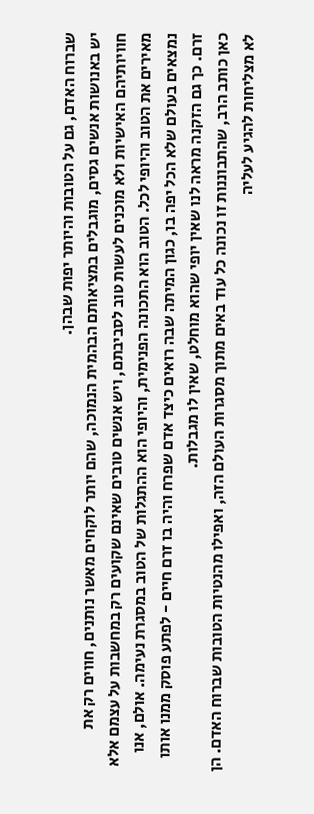שברוח האדם, גם על הטובות והיותר יפות שבהן.
יש באנושות אנשים גסים, מוגבלים במציאותם הבהמית הנמוכה, שהם יותר לוקחים מאשר נותנים, חווים רק את חוויותיהם האישיות ולא מוכנים לעשות טוב לסביבתם, ויש אנשים טובים שאינם שקועים רק במחשבות על עצמם אלא מאירים את הטוב והיופי לכל. הטוב הוא התכונה הפנימית, והיופי הוא ההתגלות של הטוב במסגרת נעימה. אולם, אנו נמצאים בעולם שלא הכל יפה בו, כגון המיתה שבה רואים כיצד אדם שפרח והיה בו זרם חיים - לפתע פוסק ממנו אותו זרם. כך גם הזקנה מראה לנו שאין יופי שהוא מוחלט, שאין לו מגבלות.
כאן כותב הרב, שהתבוננות זו נכונה כל עוד באים מתוך מסגרות העולם הזה, ואפילו מהנטיות הטובות שברוח האדם. הן לא מצליחות להגיע לעליה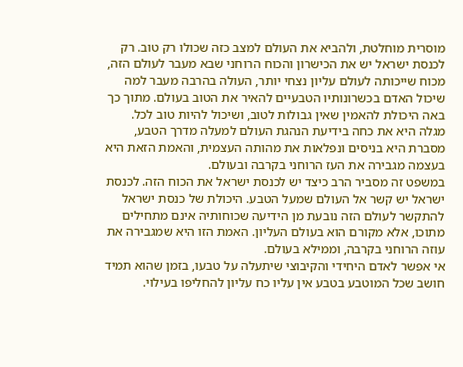מוסרית מוחלטת, ולהביא את העולם למצב כזה שכולו רק טוב. רק לכנסת ישראל יש את הכישרון והכוח הרוחני שבא מעבר לעולם הזה, מכוח שייכותה לעולם עליון נצחי יותר, העולה בהרבה מעבר למה שיכול האדם בכשרונותיו הטבעיים להאיר את הטוב בעולם. מתוך כך באה היכולת להאמין שאין גבולות לטוב, ושיכול להיות טוב לכל.
מגלה היא את כחה בידיעת הנהגת העולם למעלה מדרך הטבע, מסברת היא בניסים ונפלאות את מהותה העצמית, והאמת הזאת היא בעצמה מגבירה את העז הרוחני בקרבה ובעולם.
במשפט זה מסביר הרב כיצד יש לכנסת ישראל את הכוח הזה. לכנסת ישראל יש קשר אל העולם שמעל הטבע. היכולת של כנסת ישראל להתקשר לעולם הזה נובעת מן הידיעה שכוחותיה אינם מתחילים מתוכו, אלא מקורם הוא בעולם העליון. האמת הזו היא שמגבירה את עוזה הרוחני בקרבה, וממילא בעולם.
אי אפשר לאדם היחידי והקיבוצי שיתעלה על טבעו, בזמן שהוא תמיד חושב שכל המוטבע בטבע אין עליו כח עליון להחליפו בעילוי.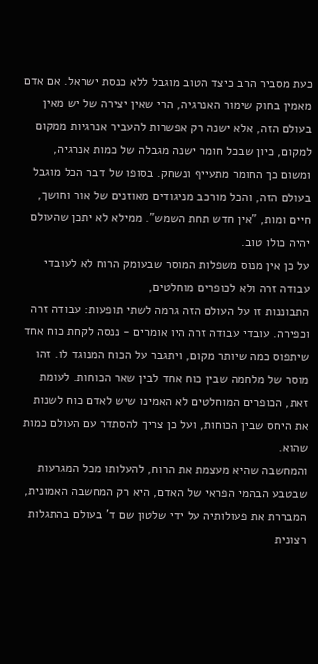כעת מסביר הרב כיצד הטוב מוגבל ללא כנסת ישראל. אם אדם מאמין בחוק שימור האנרגיה, הרי שאין יצירה של יש מאין בעולם הזה, אלא ישנה רק אפשרות להעביר אנרגיות ממקום למקום, כיון שבכל חומר ישנה מגבלה של כמות אנרגיה, ומשום כך החומר מתעייף ונשחק. בסופו של דבר הכל מוגבל בעולם הזה, והכל מורכב מניגודים מאוזנים של אור וחושך, חיים ומות, "אין חדש תחת השמש". ממילא לא יתכן שהעולם יהיה כולו טוב.
על כן אין מנוס משפלות המוסר שבעומק הרוח לא לעובדי עבודה זרה ולא לכופרים מוחלטים,
התבוננות זו על העולם הזה גרמה לשתי תופעות: עבודה זרה וכפירה. עובדי עבודה זרה היו אומרים - ננסה לקחת כוח אחד שיתפוס כמה שיותר מקום, ויתגבר על הכוח המנוגד לו. זהו מוסר של מלחמה שבין כוח אחד לבין שאר הכוחות. לעומת זאת, הכופרים המוחלטים לא האמינו שיש לאדם כוח לשנות את היחס שבין הכוחות, ועל כן צריך להסתדר עם העולם כמות שהוא.
והמחשבה שהיא מעצמת את הרוח, להעלותו מכל המגרעות שבטבע הבהמי הפראי של האדם, היא רק המחשבה האמונית, המבררת את פעולותיה על ידי שלטון שם ד' בעולם בהתגלות רצונית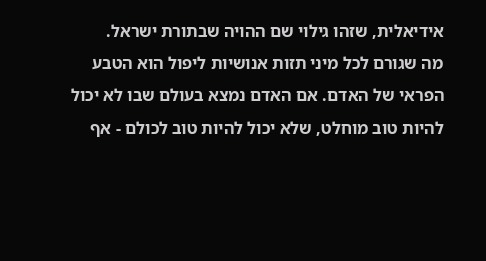אידיאלית, שזהו גילוי שם ההויה שבתורת ישראל.
מה שגורם לכל מיני תזות אנושיות ליפול הוא הטבע הפראי של האדם. אם האדם נמצא בעולם שבו לא יכול להיות טוב מוחלט, שלא יכול להיות טוב לכולם - אף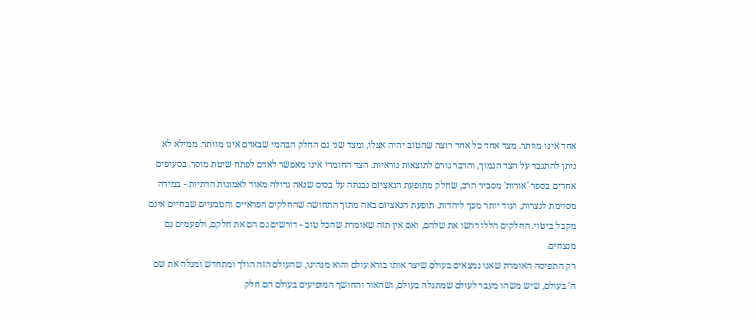אחד אינו מוותר. מצד אחד כל אחד רוצה שהטוב יהיה אצלו, ומצד שני גם החלק הבהמי שבאדם אינו מוותר. ממילא לא ניתן להתגבר על הצד הנמוך, והדבר גורם לתוצאות נוראיות. הצד החומרי אינו מאפשר לאדם לפתח שיטת מוסר. בסעיפים אחרים בספר 'אורות' מסביר הרב, שחלק מתופעת הנאציזם נבנתה על בסיס שנאה גדולה מאוד לאמונות הדתיות - במידה מסוימת לנצרות, ועוד יותר מכך ליהדות. תופעת הנאציזם באה מתוך התחושה שהחלקים הפראיים והטבעיים שבחיים אינם מקבל ביטוי. החלקים הללו דרשו את שלהם, ואם אין תזה שאומרת שהכל טוב - דורשים גם הם את חלקם, ולפעמים גם מנצחים.
רק התפיסה האומרת שאנו נמצאים בעולם שיצר אותו בורא עולם והוא מנהיגו, שהעולם הזה הולך ומתחדש ומגלה את שם ה' בעולם, שיש משהו מעבר לעולם שמתגלה בעולם, ושהאור והחושך המופיעים בעולם הם חלק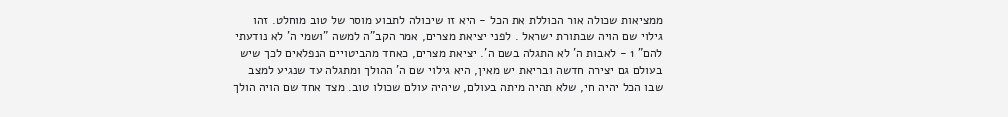ממציאות שכולה אור הכוללת את הכל - היא זו שיכולה לתבוע מוסר של טוב מוחלט. זהו גילוי שם הויה שבתורת ישראל . לפני יציאת מצרים, אמר הקב"ה למשה "ושמי ה' לא נודעתי להם" 1 - לאבות ה' לא התגלה בשם ה'. יציאת מצרים, כאחד מהביטויים הנפלאים לכך שיש בעולם גם יצירה חדשה ובריאת יש מאין, היא גילוי שם ה' ההולך ומתגלה עד שנגיע למצב שבו הכל יהיה חי, שלא תהיה מיתה בעולם, שיהיה עולם שכולו טוב. מצד אחד שם הויה הולך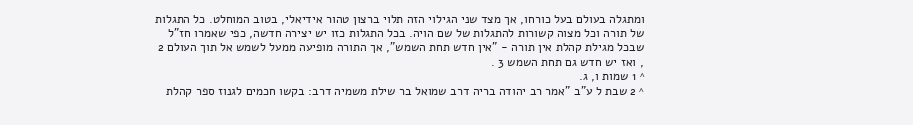ומתגלה בעולם בעל כורחו, אך מצד שני הגילוי הזה תלוי ברצון טהור אידיאלי, בטוב המוחלט. כל התגלות של תורה וכל מצוה קשורות להתגלות של שם הויה. בכל התגלות כזו יש יצירה חדשה, כפי שאמרו חז"ל שבכל מגילת קהלת אין תורה - "אין חדש תחת השמש", אך התורה מופיעה ממעל לשמש אל תוך העולם 2 , ואז יש חדש גם תחת השמש 3 .
^ 1 שמות ו, ג.
^ 2 שבת ל ע"ב "אמר רב יהודה בריה דרב שמואל בר שילת משמיה דרב: בקשו חכמים לגנוז ספר קהלת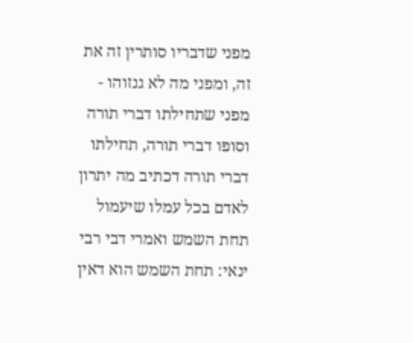מפני שדבריו סותרין זה את זה, ומפני מה לא גנזוהו - מפני שתחילתו דברי תורה וסופו דברי תורה, תחילתו דברי תורה דכתיב מה יתרון לאדם בכל עמלו שיעמול תחת השמש ואמרי דבי רבי ינאי: תחת השמש הוא דאין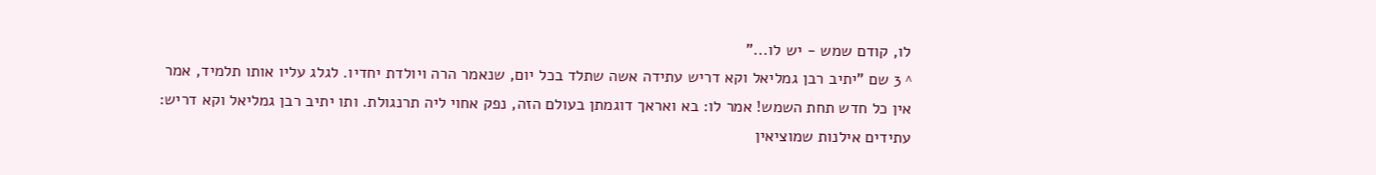לו, קודם שמש - יש לו..."
^ 3 שם "יתיב רבן גמליאל וקא דריש עתידה אשה שתלד בכל יום, שנאמר הרה ויולדת יחדיו. לגלג עליו אותו תלמיד, אמר אין כל חדש תחת השמש! אמר לו: בא ואראך דוגמתן בעולם הזה, נפק אחוי ליה תרנגולת. ותו יתיב רבן גמליאל וקא דריש: עתידים אילנות שמוציאין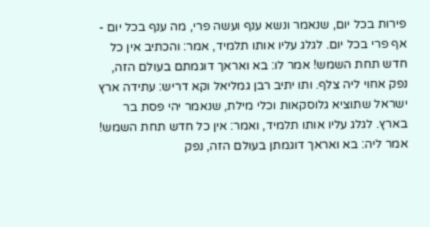פירות בכל יום, שנאמר ונשא ענף ועשה פרי, מה ענף בכל יום - אף פרי בכל יום. לגלג עליו אותו תלמיד, אמר: והכתיב אין כל חדש תחת השמש! אמר לו: בא ואראך דוגמתם בעולם הזה, נפק אחוי ליה צלף. ותו יתיב רבן גמליאל וקא דריש: עתידה ארץ ישראל שתוציא גלוסקאות וכלי מילת, שנאמר יהי פסת בר בארץ. לגלג עליו אותו תלמיד, ואמר: אין כל חדש תחת השמש! אמר ליה: בא ואראך דוגמתן בעולם הזה, נפק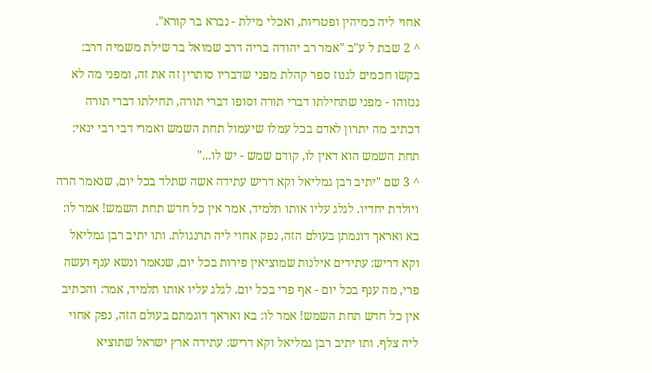אחוי ליה כמיהין ופטריות, ואכלי מילת - נברא בר קורא".
^ 2 שבת ל ע"ב "אמר רב יהודה בריה דרב שמואל בר שילת משמיה דרב: בקשו חכמים לגנוז ספר קהלת מפני שדבריו סותרין זה את זה, ומפני מה לא גנזוהו - מפני שתחילתו דברי תורה וסופו דברי תורה, תחילתו דברי תורה דכתיב מה יתרון לאדם בכל עמלו שיעמול תחת השמש ואמרי דבי רבי ינאי: תחת השמש הוא דאין לו, קודם שמש - יש לו..."
^ 3 שם "יתיב רבן גמליאל וקא דריש עתידה אשה שתלד בכל יום, שנאמר הרה ויולדת יחדיו. לגלג עליו אותו תלמיד, אמר אין כל חדש תחת השמש! אמר לו: בא ואראך דוגמתן בעולם הזה, נפק אחוי ליה תרנגולת. ותו יתיב רבן גמליאל וקא דריש: עתידים אילנות שמוציאין פירות בכל יום, שנאמר ונשא ענף ועשה פרי, מה ענף בכל יום - אף פרי בכל יום. לגלג עליו אותו תלמיד, אמר: והכתיב אין כל חדש תחת השמש! אמר לו: בא ואראך דוגמתם בעולם הזה, נפק אחוי ליה צלף. ותו יתיב רבן גמליאל וקא דריש: עתידה ארץ ישראל שתוציא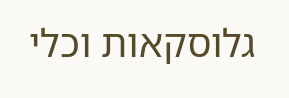גלוסקאות וכלי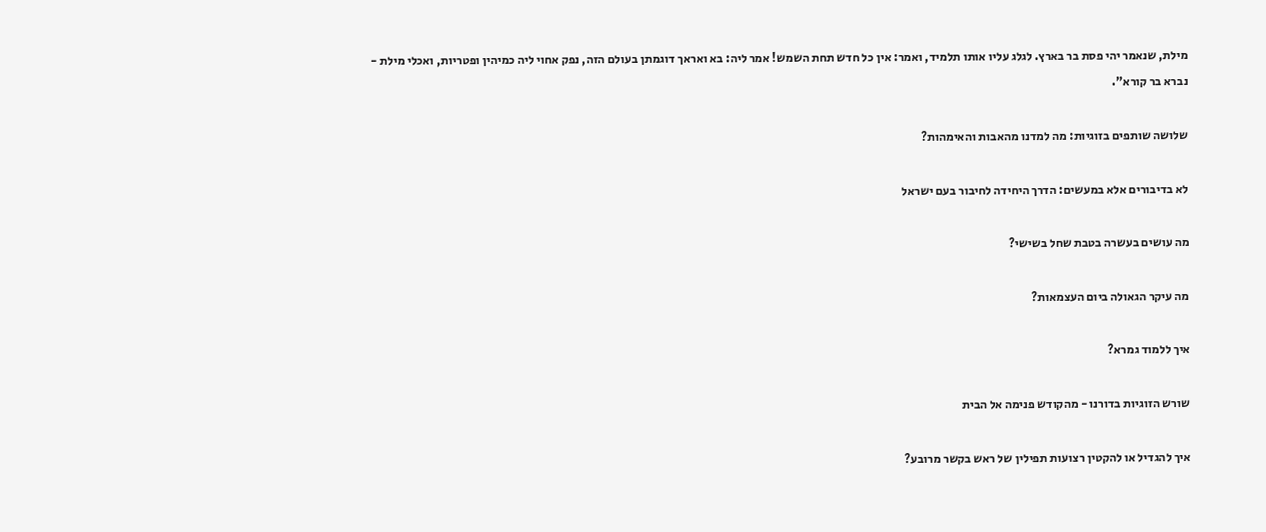מילת, שנאמר יהי פסת בר בארץ. לגלג עליו אותו תלמיד, ואמר: אין כל חדש תחת השמש! אמר ליה: בא ואראך דוגמתן בעולם הזה, נפק אחוי ליה כמיהין ופטריות, ואכלי מילת - נברא בר קורא".

שלושה שותפים בזוגיות: מה למדנו מהאבות והאימהות?

לא בדיבורים אלא במעשים: הדרך היחידה לחיבור בעם ישראל

מה עושים בעשרה בטבת שחל בשישי?

מה עיקר הגאולה ביום העצמאות?

איך ללמוד גמרא?

שורש הזוגיות בדורנו - מהקודש פנימה אל הבית

איך להגדיל או להקטין רצועות תפילין של ראש בקשר מרובע?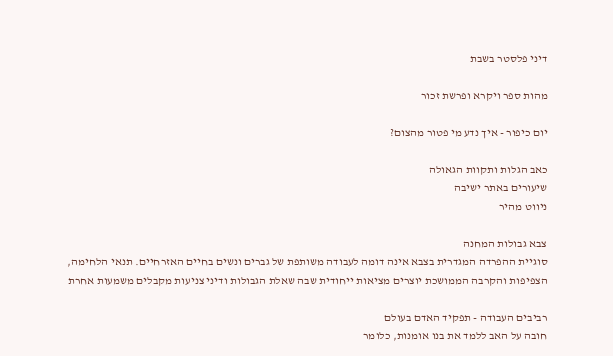דיני פלסטר בשבת

מהות ספר ויקרא ופרשת זכור

יום כיפור - איך נדע מי פטור מהצום?

כאב הגלות ותקוות הגאולה
שיעורים באתר ישיבה
ניווט מהיר

צבא גבולות המחנה
סוגיית ההפרדה המגדרית בצבא אינה דומה לעבודה משותפת של גברים ונשים בחיים האזרחיים. תנאי הלחימה, הצפיפות והקרבה הממושכת יוצרים מציאות ייחודית שבה שאלת הגבולות ודיני צניעות מקבלים משמעות אחרת

רביבים העבודה - תפקיד האדם בעולם
חובה על האב ללמד את בנו אומנות, כלומר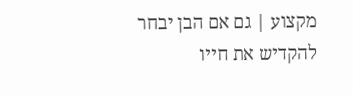מקצוע | גם אם הבן יבחר להקדיש את חייו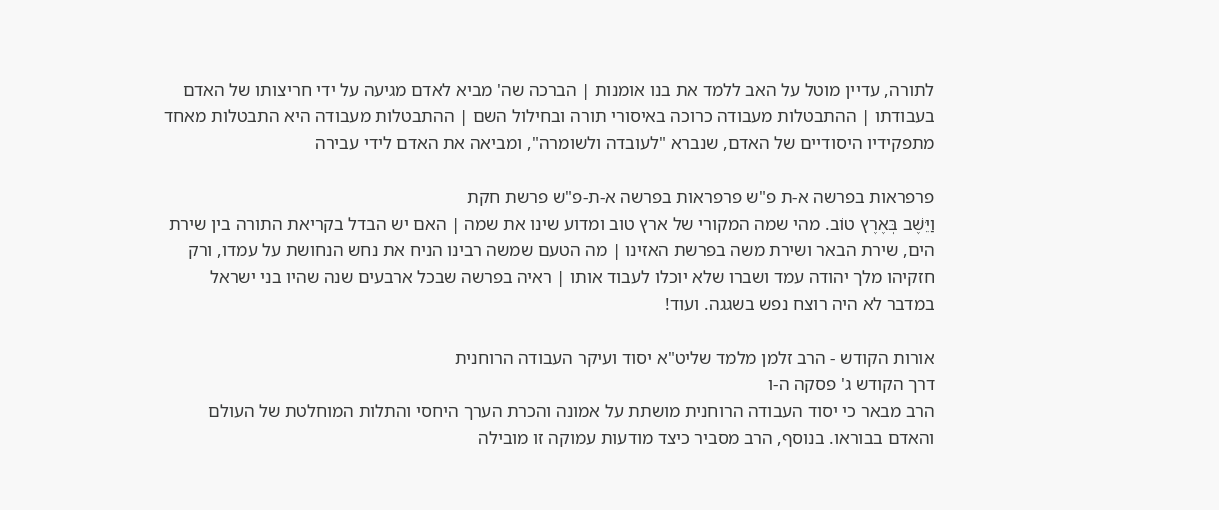לתורה, עדיין מוטל על האב ללמד את בנו אומנות | הברכה שה' מביא לאדם מגיעה על ידי חריצותו של האדם בעבודתו | ההתבטלות מעבודה כרוכה באיסורי תורה ובחילול השם | ההתבטלות מעבודה היא התבטלות מאחד מתפקידיו היסודיים של האדם, שנברא "לעובדה ולשומרה", ומביאה את האדם לידי עבירה

פרפראות בפרשה א-ת פ"ש פרפראות בפרשה א-ת-פ"ש פרשת חקת
וַיֵּשֶׁב בְּאֶרֶץ טוֹב. מהי שמה המקורי של ארץ טוב ומדוע שינו את שמה | האם יש הבדל בקריאת התורה בין שירת הים, שירת הבאר ושירת משה בפרשת האזינו | מה הטעם שמשה רבינו הניח את נחש הנחושת על עמדו, ורק חזקיהו מלך יהודה עמד ושברו שלא יוכלו לעבוד אותו | ראיה בפרשה שבכל ארבעים שנה שהיו בני ישראל במדבר לא היה רוצח נפש בשגגה. ועוד!

אורות הקודש - הרב זלמן מלמד שליט"א יסוד ועיקר העבודה הרוחנית
דרך הקודש ג' פסקה ה-ו
הרב מבאר כי יסוד העבודה הרוחנית מושתת על אמונה והכרת הערך היחסי והתלות המוחלטת של העולם והאדם בבוראו. בנוסף, הרב מסביר כיצד מודעות עמוקה זו מובילה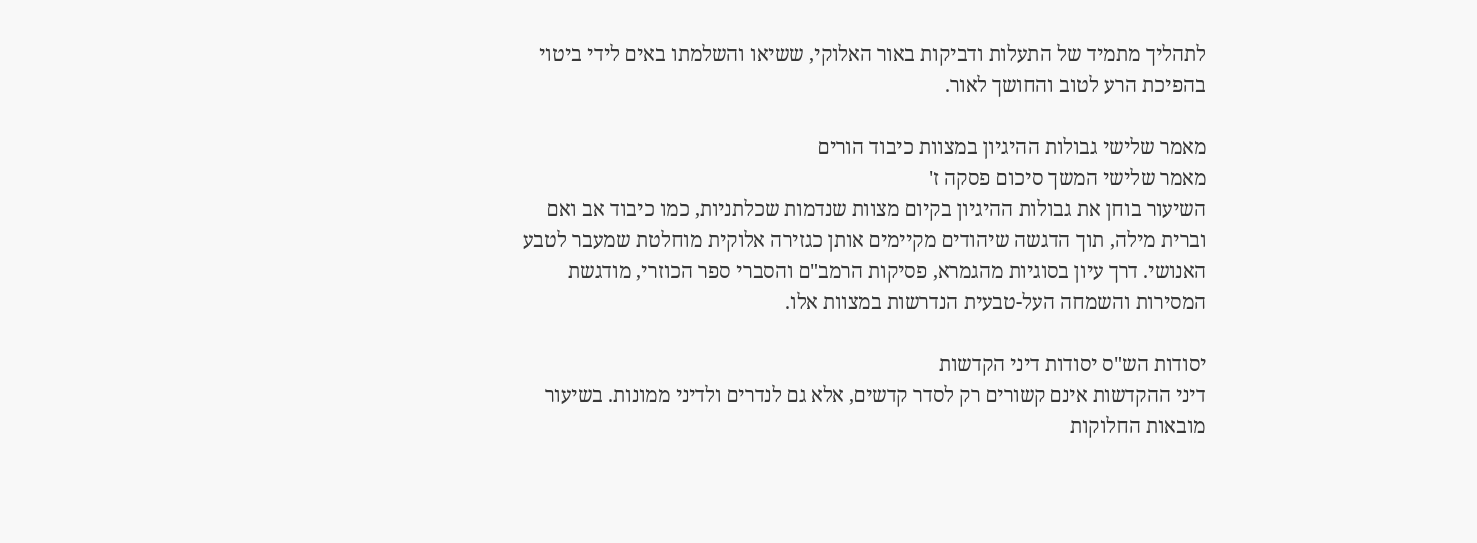לתהליך מתמיד של התעלות ודביקות באור האלוקי, ששיאו והשלמתו באים לידי ביטוי בהפיכת הרע לטוב והחושך לאור.

מאמר שלישי גבולות ההיגיון במצוות כיבוד הורים
מאמר שלישי המשך סיכום פסקה ז'
השיעור בוחן את גבולות ההיגיון בקיום מצוות שנדמות שכלתניות, כמו כיבוד אב ואם וברית מילה, תוך הדגשה שיהודים מקיימים אותן כגזירה אלוקית מוחלטת שמעבר לטבע האנושי. דרך עיון בסוגיות מהגמרא, פסיקות הרמב"ם והסברי ספר הכוזרי, מודגשת המסירות והשמחה העל-טבעית הנדרשות במצוות אלו.

יסודות הש"ס יסודות דיני הקדשות
דיני ההקדשות אינם קשורים רק לסדר קדשים, אלא גם לנדרים ולדיני ממונות. בשיעור מובאות החלוקות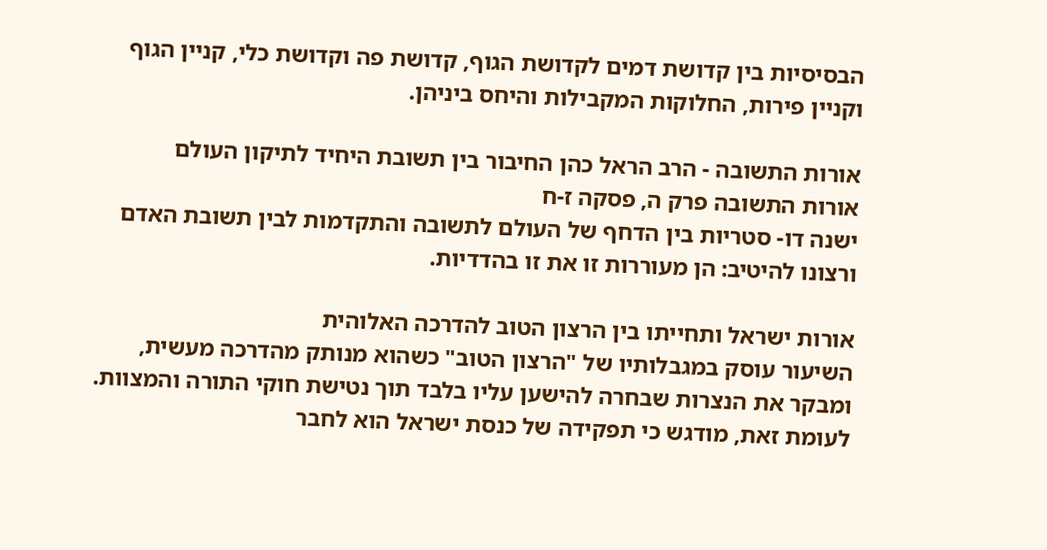הבסיסיות בין קדושת דמים לקדושת הגוף, קדושת פה וקדושת כלי, קניין הגוף וקניין פירות, החלוקות המקבילות והיחס ביניהן.

אורות התשובה - הרב הראל כהן החיבור בין תשובת היחיד לתיקון העולם
אורות התשובה פרק ה, פסקה ז-ח
ישנה דו- סטריות בין הדחף של העולם לתשובה והתקדמות לבין תשובת האדם ורצונו להיטיב: הן מעוררות זו את זו בהדדיות.

אורות ישראל ותחייתו בין הרצון הטוב להדרכה האלוהית
השיעור עוסק במגבלותיו של "הרצון הטוב" כשהוא מנותק מהדרכה מעשית, ומבקר את הנצרות שבחרה להישען עליו בלבד תוך נטישת חוקי התורה והמצוות. לעומת זאת, מודגש כי תפקידה של כנסת ישראל הוא לחבר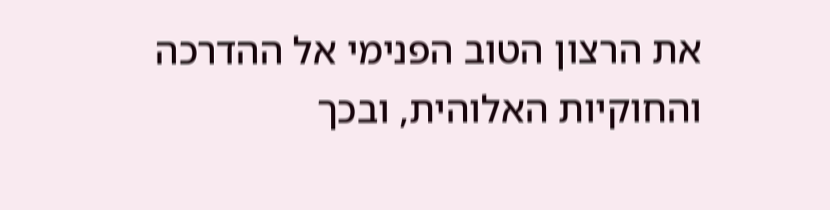את הרצון הטוב הפנימי אל ההדרכה והחוקיות האלוהית, ובכך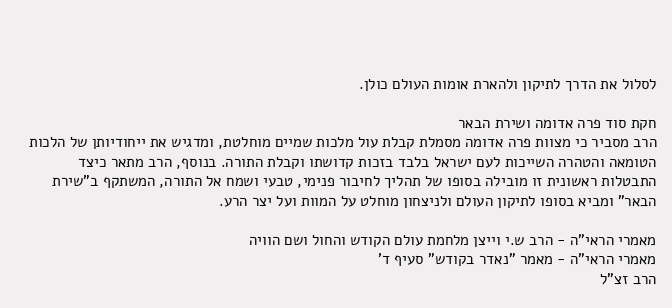לסלול את הדרך לתיקון ולהארת אומות העולם כולן.

חקת סוד פרה אדומה ושירת הבאר
הרב מסביר כי מצוות פרה אדומה מסמלת קבלת עול מלכות שמיים מוחלטת, ומדגיש את ייחודיותן של הלכות הטומאה והטהרה השייכות לעם ישראל בלבד בזכות קדושתו וקבלת התורה. בנוסף, הרב מתאר כיצד התבטלות ראשונית זו מובילה בסופו של תהליך לחיבור פנימי, טבעי ושמח אל התורה, המשתקף ב"שירת הבאר" ומביא בסופו לתיקון העולם ולניצחון מוחלט על המוות ועל יצר הרע.

מאמרי הראי"ה - הרב ש.י וייצן מלחמת עולם הקודש והחול ושם הוויה
מאמרי הראי"ה - מאמר "נאדר בקודש" סעיף ד'
הרב זצ"ל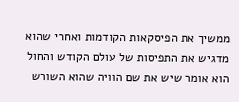ממשיך את הפיסקאות הקודמות ואחרי שהוא מדגיש את התפיסות של עולם הקודש והחול הוא אומר שיש את שם הוויה שהוא השורש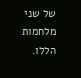של שני מלחמות הללו.